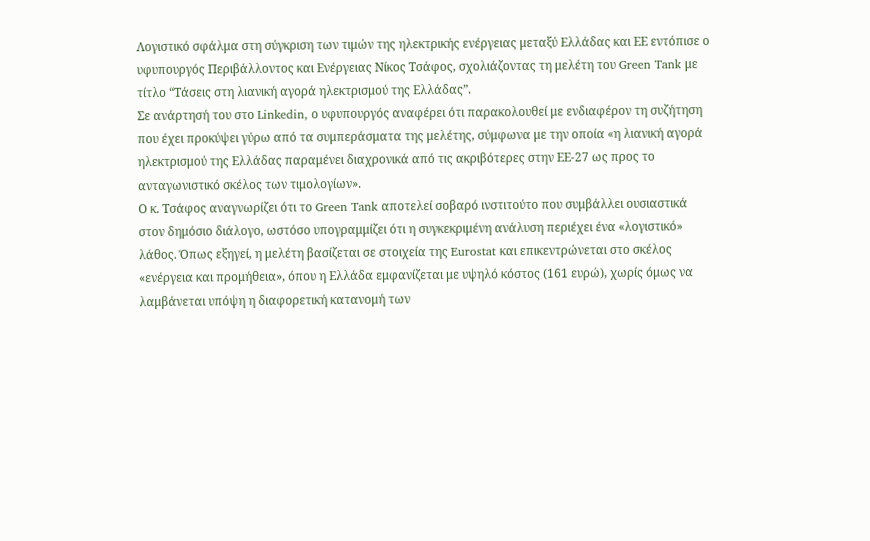Λογιστικό σφάλμα στη σύγκριση των τιμών της ηλεκτρικής ενέργειας μεταξύ Ελλάδας και ΕΕ εντόπισε ο υφυπουργός Περιβάλλοντος και Ενέργειας Νίκος Τσάφος, σχολιάζοντας τη μελέτη του Green Tank με τίτλο “Τάσεις στη λιανική αγορά ηλεκτρισμού της Ελλάδας”.
Σε ανάρτησή του στο Linkedin, ο υφυπουργός αναφέρει ότι παρακολουθεί με ενδιαφέρον τη συζήτηση που έχει προκύψει γύρω από τα συμπεράσματα της μελέτης, σύμφωνα με την οποία «η λιανική αγορά ηλεκτρισμού της Ελλάδας παραμένει διαχρονικά από τις ακριβότερες στην ΕΕ-27 ως προς το ανταγωνιστικό σκέλος των τιμολογίων».
Ο κ. Τσάφος αναγνωρίζει ότι το Green Tank αποτελεί σοβαρό ινστιτούτο που συμβάλλει ουσιαστικά στον δημόσιο διάλογο, ωστόσο υπογραμμίζει ότι η συγκεκριμένη ανάλυση περιέχει ένα «λογιστικό» λάθος. Όπως εξηγεί, η μελέτη βασίζεται σε στοιχεία της Eurostat και επικεντρώνεται στο σκέλος «ενέργεια και προμήθεια», όπου η Ελλάδα εμφανίζεται με υψηλό κόστος (161 ευρώ), χωρίς όμως να λαμβάνεται υπόψη η διαφορετική κατανομή των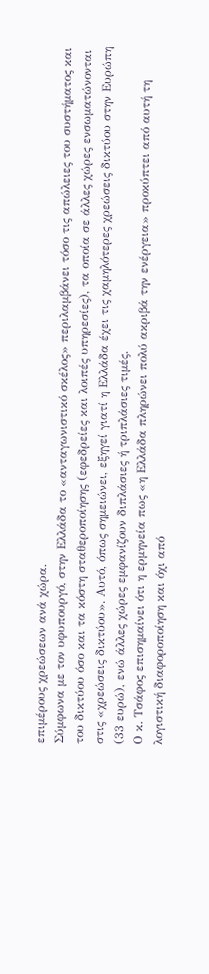επιμέρους χρεώσεων ανά χώρα.
Σύμφωνα με τον υφυπουργό, στην Ελλάδα το «ανταγωνιστικό σκέλος» περιλαμβάνει τόσο τις απώλειες του συστήματος και του δικτύου όσο και τα κόστη σταθεροποίησης (εφεδρείες και λοιπές υπηρεσίες), τα οποία σε άλλες χώρες ενσωματώνονται στις «χρεώσεις δικτύου». Αυτό, όπως σημειώνει, εξηγεί γιατί η Ελλάδα έχει τις χαμηλότερες χρεώσεις δικτύου στην Ευρώπη (33 ευρώ), ενώ άλλες χώρες εμφανίζουν διπλάσιες ή τριπλάσιες τιμές.
Ο κ. Τσάφος επισημαίνει ότι η ερμηνεία πως «η Ελλάδα πληρώνει πολύ ακριβά την ενέργεια» προκύπτει από αυτή τη λογιστική διαφοροποίηση και όχι από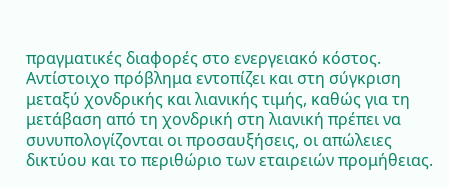πραγματικές διαφορές στο ενεργειακό κόστος. Αντίστοιχο πρόβλημα εντοπίζει και στη σύγκριση μεταξύ χονδρικής και λιανικής τιμής, καθώς για τη μετάβαση από τη χονδρική στη λιανική πρέπει να συνυπολογίζονται οι προσαυξήσεις, οι απώλειες δικτύου και το περιθώριο των εταιρειών προμήθειας.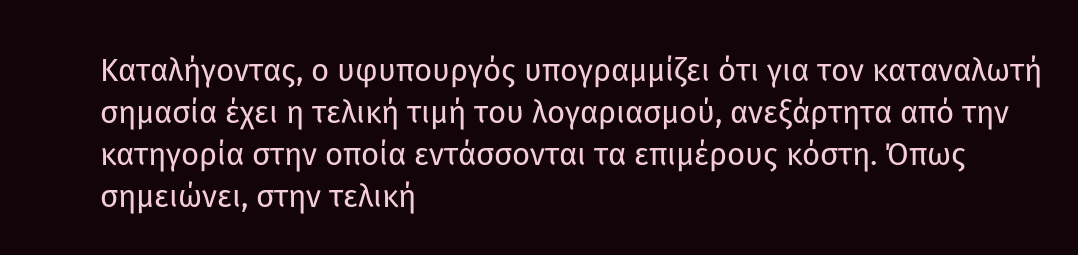Καταλήγοντας, ο υφυπουργός υπογραμμίζει ότι για τον καταναλωτή σημασία έχει η τελική τιμή του λογαριασμού, ανεξάρτητα από την κατηγορία στην οποία εντάσσονται τα επιμέρους κόστη. Όπως σημειώνει, στην τελική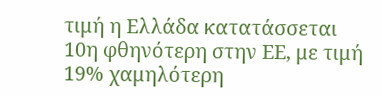τιμή η Ελλάδα κατατάσσεται 10η φθηνότερη στην ΕΕ, με τιμή 19% χαμηλότερη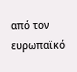από τον ευρωπαϊκό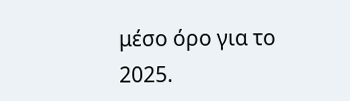μέσο όρο για το 2025.